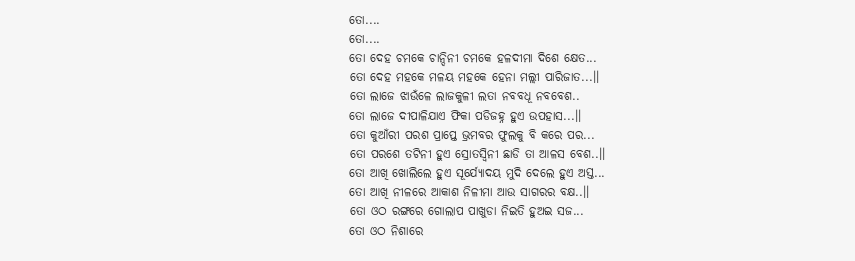ତୋ....
ତୋ....
ତୋ ଦେହ ଚମକେ ଚାନ୍ଦିନୀ ଚମକେ ହଳଦୀମା ଦିଶେ କ୍ଷେତ...
ତୋ ଦେହ ମହକେ ମଳୟ ମହକେ ହେନା ମଲ୍ଲୀ ପାରିଜାତ...।।
ତୋ ଲାଜେ ଝାଉଁଳେ ଲାଜକୁଳୀ ଲତା ନବବଧୂ ନବବେଶ..
ତୋ ଲାଜେ ଦୀପାଳିଯାଏ ଫିକା ପଡିଜହ୍ନ ହୁଏ ଉପହାସ...।।
ତୋ କୁଆଁରୀ ପରଶ ପ୍ରାପ୍ତେ ଭ୍ରମବର ଫୁଲକୁ ବି କରେ ପର...
ତୋ ପରଶେ ତଟିନୀ ହୁଏ ସ୍ରୋତସ୍ୱିନୀ ଛାଡି ତା ଆଳସ ବେଶ..।।
ତୋ ଆଖି ଖୋଲିଲେ ହୁଏ ସୂର୍ଯ୍ୟୋଦୟ ମୁଦି ଦେଲେ ହୁଏ ଅସ୍ତ...
ତୋ ଆଖି ନୀଳରେ ଆକାଶ ନିଳୀମା ଆଉ ସାଗରର ବକ୍ଷ..।।
ତୋ ଓଠ ରଙ୍ଗରେ ଗୋଲାପ ପାଖୁଡା ନିଇତି ହୁଅଇ ସଜ...
ତୋ ଓଠ ନିଶାରେ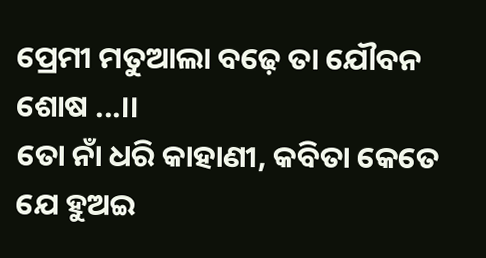ପ୍ରେମୀ ମତୁଆଲା ବଢ଼େ ତା ଯୌବନ ଶୋଷ ...।।
ତୋ ନାଁ ଧରି କାହାଣୀ, କବିତା କେତେ ଯେ ହୁଅଇ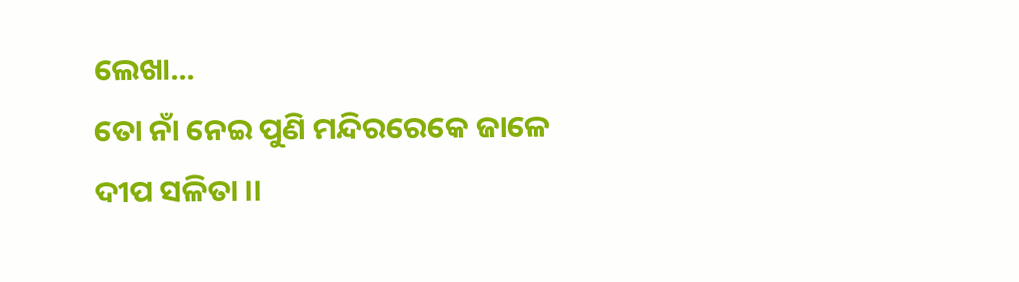ଲେଖା...
ତୋ ନାଁ ନେଇ ପୁଣି ମନ୍ଦିରରେକେ ଜାଳେ ଦୀପ ସଳିତା ।।